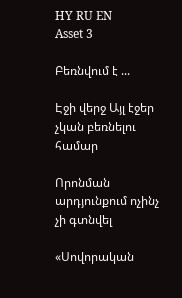HY RU EN
Asset 3

Բեռնվում է ...

Էջի վերջ Այլ էջեր չկան բեռնելու համար

Որոնման արդյունքում ոչինչ չի գտնվել

«Սովորական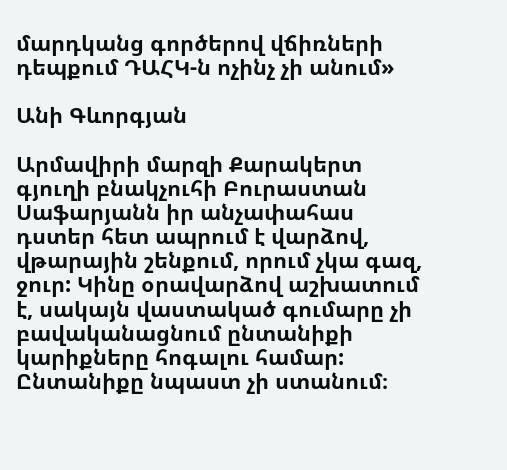մարդկանց գործերով վճիռների դեպքում ԴԱՀԿ-ն ոչինչ չի անում»

Անի Գևորգյան

Արմավիրի մարզի Քարակերտ գյուղի բնակչուհի Բուրաստան Սաֆարյանն իր անչափահաս դստեր հետ ապրում է վարձով, վթարային շենքում, որում չկա գազ, ջուր: Կինը օրավարձով աշխատում է, սակայն վաստակած գումարը չի բավականացնում ընտանիքի կարիքները հոգալու համար: Ընտանիքը նպաստ չի ստանում։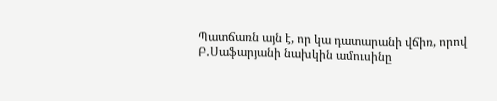Պատճառն այն է, որ կա դատարանի վճիռ, որով Բ․Սաֆարյանի նախկին ամուսինը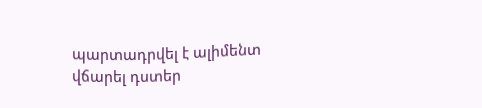պարտադրվել է ալիմենտ վճարել դստեր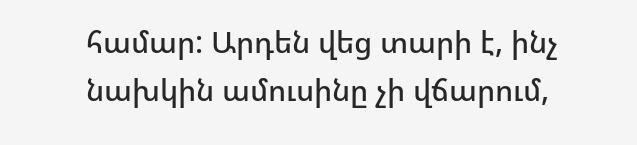համար: Արդեն վեց տարի է, ինչ նախկին ամուսինը չի վճարում,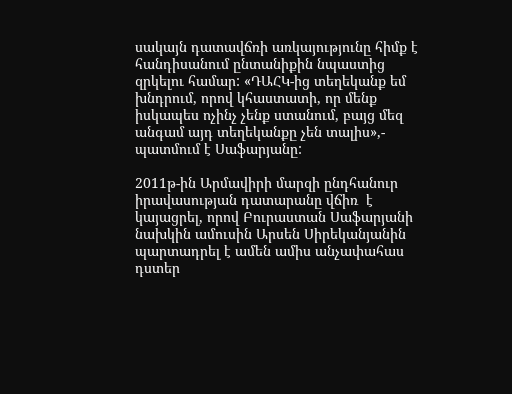սակայն դատավճռի առկայությունը հիմք է հանդիսանում ընտանիքին նպաստից զրկելու համար: «ԴԱՀԿ-ից տեղեկանք եմ խնդրում, որով կհաստատի, որ մենք իսկապես ոչինչ չենք ստանում, բայց մեզ անգամ այդ տեղեկանքը չեն տալիս»,- պատմում է Սաֆարյանը:

2011թ-ին Արմավիրի մարզի ընդհանուր իրավասության դատարանը վճիռ  է կայացրել, որով Բուրաստան Սաֆարյանի նախկին ամուսին Արսեն Սիրեկանյանին պարտադրել է ամեն ամիս անչափահաս դստեր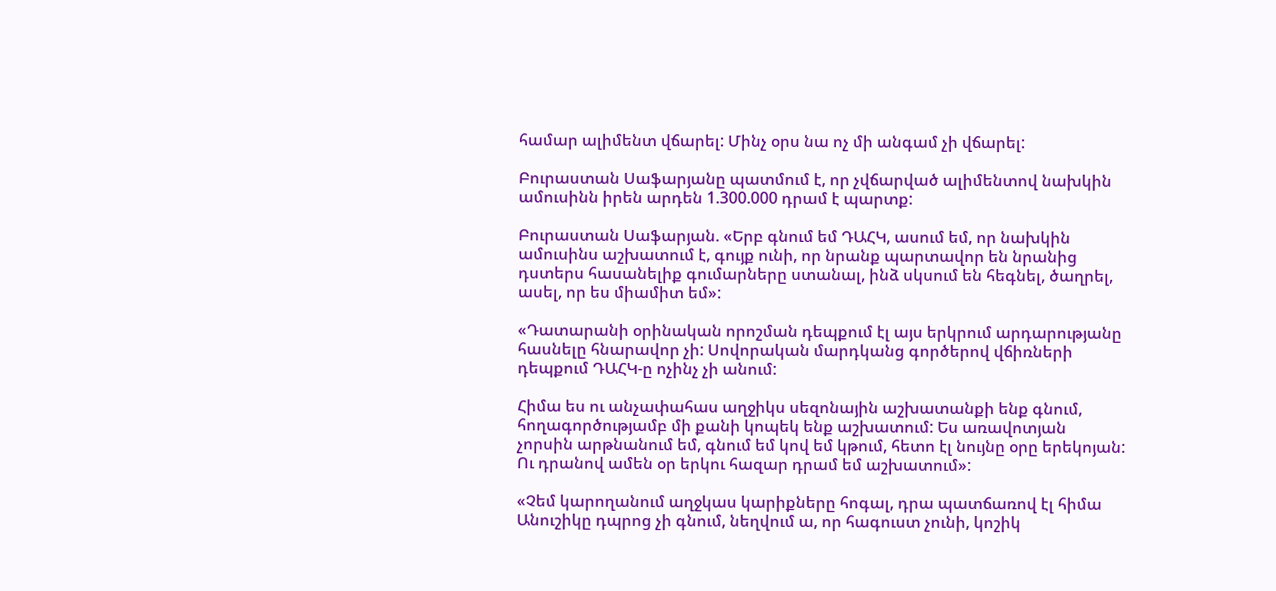համար ալիմենտ վճարել: Մինչ օրս նա ոչ մի անգամ չի վճարել:

Բուրաստան Սաֆարյանը պատմում է, որ չվճարված ալիմենտով նախկին ամուսինն իրեն արդեն 1.300.000 դրամ է պարտք:

Բուրաստան Սաֆարյան. «Երբ գնում եմ ԴԱՀԿ, ասում եմ, որ նախկին ամուսինս աշխատում է, գույք ունի, որ նրանք պարտավոր են նրանից դստերս հասանելիք գումարները ստանալ, ինձ սկսում են հեգնել, ծաղրել, ասել, որ ես միամիտ եմ»:

«Դատարանի օրինական որոշման դեպքում էլ այս երկրում արդարությանը հասնելը հնարավոր չի: Սովորական մարդկանց գործերով վճիռների դեպքում ԴԱՀԿ-ը ոչինչ չի անում:

Հիմա ես ու անչափահաս աղջիկս սեզոնային աշխատանքի ենք գնում, հողագործությամբ մի քանի կոպեկ ենք աշխատում: Ես առավոտյան չորսին արթնանում եմ, գնում եմ կով եմ կթում, հետո էլ նույնը օրը երեկոյան: Ու դրանով ամեն օր երկու հազար դրամ եմ աշխատում»:

«Չեմ կարողանում աղջկաս կարիքները հոգալ, դրա պատճառով էլ հիմա Անուշիկը դպրոց չի գնում, նեղվում ա, որ հագուստ չունի, կոշիկ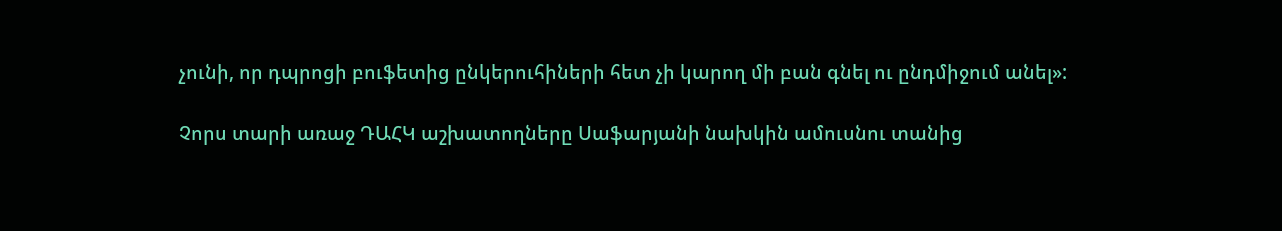չունի, որ դպրոցի բուֆետից ընկերուհիների հետ չի կարող մի բան գնել ու ընդմիջում անել»:

Չորս տարի առաջ ԴԱՀԿ աշխատողները Սաֆարյանի նախկին ամուսնու տանից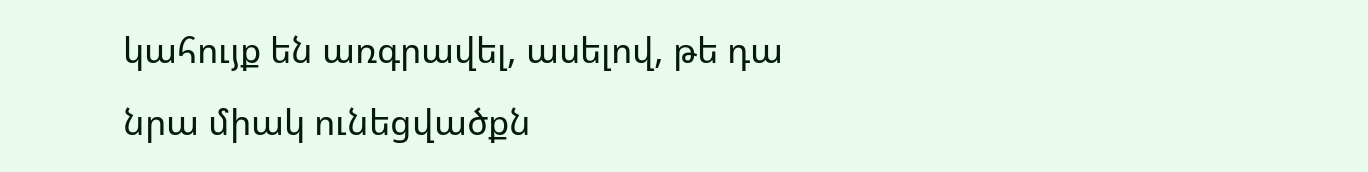կահույք են առգրավել, ասելով, թե դա նրա միակ ունեցվածքն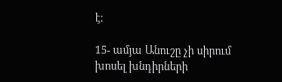է:

15- ամյա Անուշը չի սիրում խոսել խնդիրների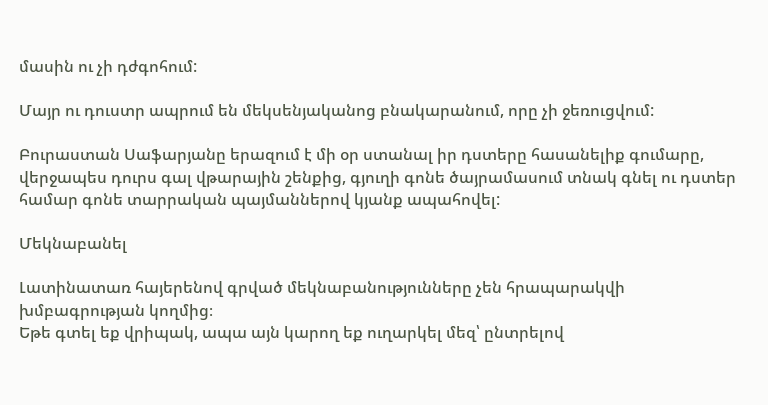մասին ու չի դժգոհում:

Մայր ու դուստր ապրում են մեկսենյականոց բնակարանում, որը չի ջեռուցվում:

Բուրաստան Սաֆարյանը երազում է մի օր ստանալ իր դստերը հասանելիք գումարը, վերջապես դուրս գալ վթարային շենքից, գյուղի գոնե ծայրամասում տնակ գնել ու դստեր համար գոնե տարրական պայմաններով կյանք ապահովել:

Մեկնաբանել

Լատինատառ հայերենով գրված մեկնաբանությունները չեն հրապարակվի խմբագրության կողմից։
Եթե գտել եք վրիպակ, ապա այն կարող եք ուղարկել մեզ՝ ընտրելով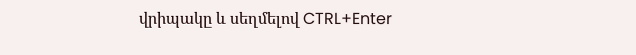վրիպակը և սեղմելով CTRL+Enter